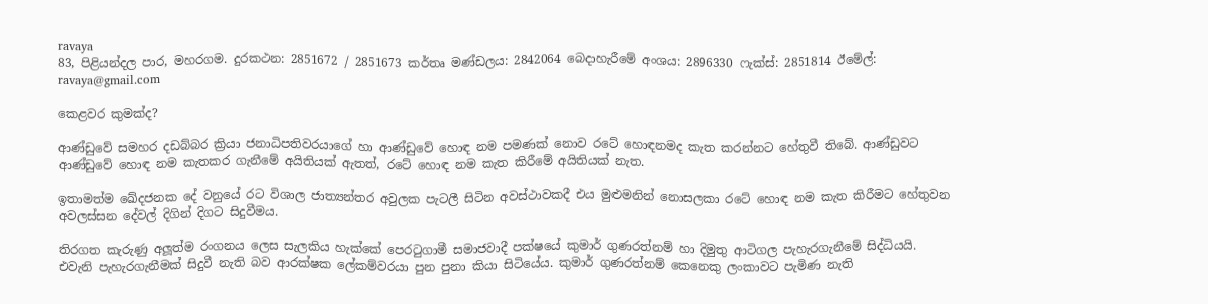ravaya
83, පිළියන්දල පාර, මහරගම. දුරකථන: 2851672 / 2851673 කර්තෘ මණ්ඩලය: 2842064 බෙදාහැරීමේ අංශය: 2896330 ෆැක්ස්: 2851814 ඊමේල්: ravaya@gmail.com

කෙළවර කුමක්ද?

ආණ්ඩුවේ සමහර දඩබ්බර ක්‍රියා ජනාධිපතිවරයාගේ හා ආණ්ඩුවේ හොඳ නම පමණක් නොව රටේ හොඳනමද කැත කරන්නට හේතුවී තිබේ. ආණ්ඩුවට ආණ්ඩුවේ හොඳ නම කැතකර ගැනීමේ අයිතියක් ඇතත්, රටේ හොඳ නම කැත කිරීමේ අයිතියක් නැත.

ඉතාමත්ම ඛේදජනක දේ වනුයේ රට විශාල ජාත්‍යන්තර අවුලක පැටලී සිටින අවස්ථාවකදී එය මුළුමනින් නොසලකා රටේ හොඳ නම කැත කිරීමට හේතුවන අවලස්සන දේවල් දිගින් දිගට සිදුවීමය.

තිරගත කැරුණු අලූත්ම රංගනය ලෙස සැලකිය හැක්කේ පෙරටුගාමී සමාජවාදී පක්ෂයේ කුමාර් ගුණරත්නම් හා දිමුතු ආටිගල පැහැරගැනීමේ සිද්ධියයි. එවැනි පැහැරගැනීමක් සිදුවී නැති බව ආරක්ෂක ලේකම්වරයා පුන පුනා කියා සිටියේය. කුමාර් ගුණරත්නම් කෙනෙකු ලංකාවට පැමිණ නැති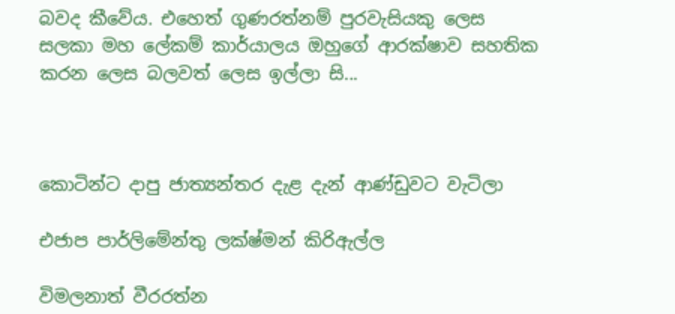බවද කීවේය. එහෙත් ගුණරත්නම් පුරවැසියකු ලෙස සලකා මහ ලේකම් කාර්යාලය ඔහුගේ ආරක්ෂාව සහතික කරන ලෙස බලවත් ලෙස ඉල්ලා සි...



කොටින්ට දාපු ජාත්‍යන්තර දැළ දැන් ආණ්ඩුවට වැටිලා

එජාප පාර්ලිමේන්තු ලක්ෂ්මන් කිරිඇල්ල

විමලනාත් වීරරත්න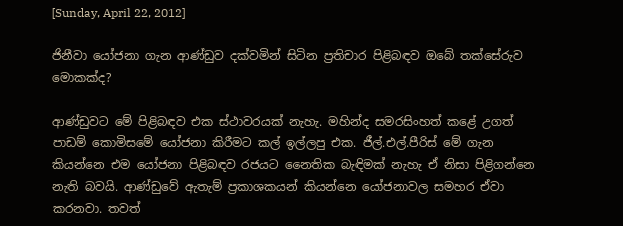[Sunday, April 22, 2012]

ජිනීවා යෝජනා ගැන ආණ්ඩුව දක්වමින් සිටින ප්‍රතිචාර පිළිබඳව ඔබේ තක්සේරුව මොකක්ද?

ආණ්ඩුවට මේ පිළිබඳව එක ස්ථාවරයක් නැහැ. මහින්ද සමරසිංහත් කළේ උගත් පාඩම් කොමිසමේ යෝජනා කිරීමට කල් ඉල්ලපු එක. ජීල්.එල්.පීරිස් මේ ගැන කියන්නෙ එම යෝජනා පිළිබඳව රජයට නෛතික බැඳිමක් නැහැ ඒ නිසා පිළිගන්නෙ නැති බවයි. ආණ්ඩුවේ ඇතැම් ප්‍රකාශකයන් කියන්නෙ යෝජනාවල සමහර ඒවා කරනවා. තවත්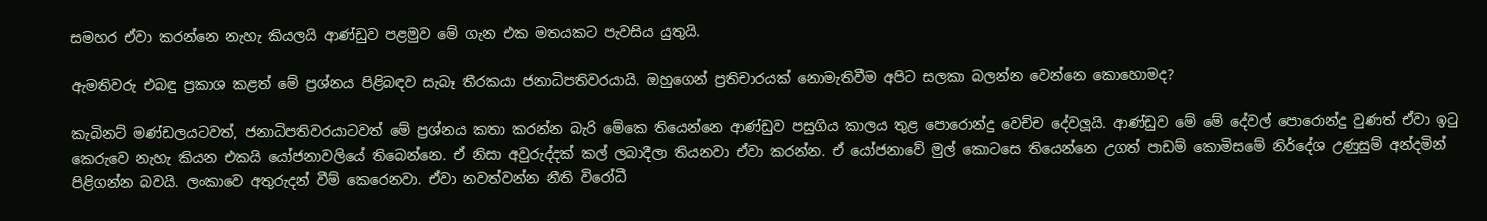සමහර ඒවා කරන්නෙ නැහැ කියලයි ආණ්ඩුව පළමුව මේ ගැන එක මතයකට පැවසිය යුතුයි.

ඇමතිවරු එබඳු ප්‍රකාශ කළත් මේ ප්‍රශ්නය පිළිබඳව සැබෑ තීරකයා ජනාධිපතිවරයායි. ඔහුගෙන් ප්‍රතිචාරයක් නොමැතිවීම අපිට සලකා බලන්න වෙන්නෙ කොහොමද?

කැබිනට් මණ්ඩලයටවත්, ජනාධිපතිවරයාටවත් මේ ප්‍රශ්නය කතා කරන්න බැරි මේකෙ තියෙන්නෙ ආණ්ඩුව පසුගිය කාලය තුළ පොරොන්දු වෙච්ච දේවලූයි. ආණ්ඩුව මේ මේ දේවල් පොරොන්දු වුණත් ඒවා ඉටු කෙරුවෙ නැහැ කියන එකයි යෝජනාවලියේ තිබෙන්නෙ. ඒ නිසා අවුරුද්දක් කල් ලබාදීලා තියනවා ඒවා කරන්න. ඒ යෝජනාවේ මුල් කොටසෙ තියෙන්නෙ උගත් පාඩම් කොමිසමේ නිර්දේශ උණුසුම් අන්දමින් පිළිගන්න බවයි. ලංකාවෙ අතුරුදන් වීම් කෙරෙනවා. ඒවා නවත්වන්න නීති විරෝධී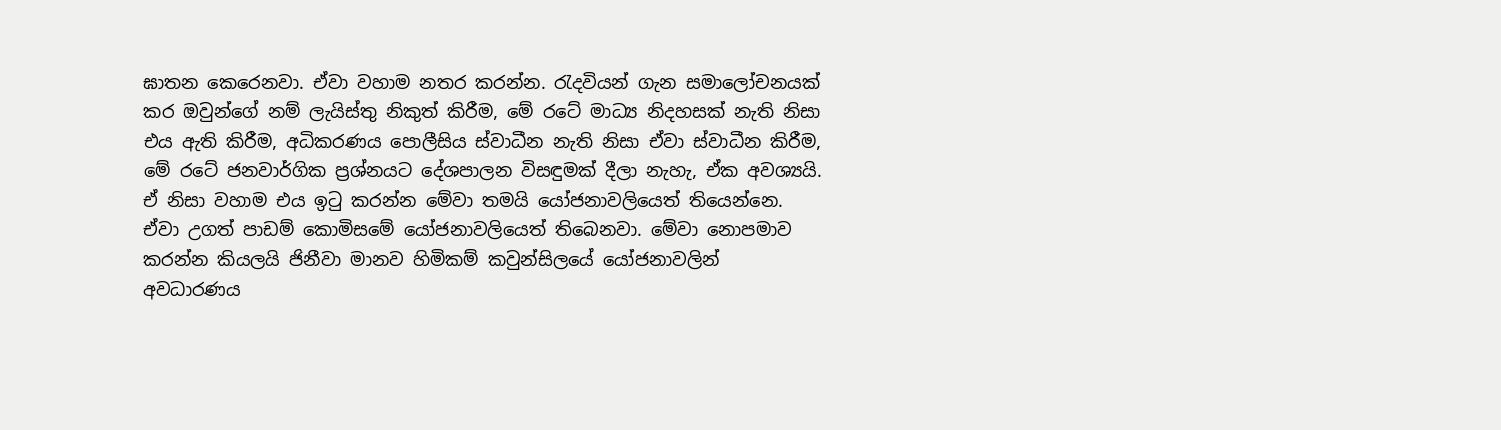ඝාතන කෙරෙනවා. ඒවා වහාම නතර කරන්න. රැදවියන් ගැන සමාලෝචනයක් කර ඔවුන්ගේ නම් ලැයිස්තු නිකුත් කිරීම, මේ රටේ මාධ්‍ය නිදහසක් නැති නිසා එය ඇති කිරීම, අධිකරණය පොලීසිය ස්වාධීන නැති නිසා ඒවා ස්වාධීන කිරීම, මේ රටේ ජනවාර්ගික ප්‍රශ්නයට දේශපාලන විසඳුමක් දීලා නැහැ, ඒක අවශ්‍යයි. ඒ නිසා වහාම එය ඉටු කරන්න මේවා තමයි යෝජනාවලියෙත් තියෙන්නෙ. ඒවා උගත් පාඩම් කොමිසමේ යෝජනාවලියෙත් තිබෙනවා. මේවා නොපමාව කරන්න කියලයි ජිනීවා මානව හිමිකම් කවුන්සිලයේ යෝජනාවලින් අවධාරණය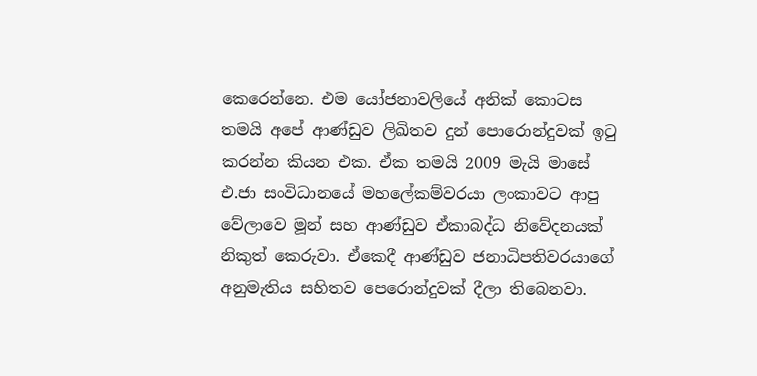කෙරෙන්නෙ. එම යෝජනාවලියේ අනික් කොටස තමයි අපේ ආණ්ඩුව ලිඛිතව දුන් පොරොන්දුවක් ඉටු කරන්න කියන එක. ඒක තමයි 2009 මැයි මාසේ එ.ජා සංවිධානයේ මහලේකම්වරයා ලංකාවට ආපු වේලාවෙ මූන් සහ ආණ්ඩුව ඒකාබද්ධ නිවේදනයක් නිකුත් කෙරුවා. ඒකෙදී ආණ්ඩුව ජනාධිපතිවරයාගේ අනුමැතිය සහිතව පෙරොන්දුවක් දීලා තිබෙනවා.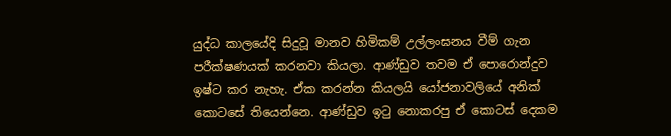යුද්ධ කාලයේදි සිදුවූ මානව හිමිකම් උල්ලංඝනය වීම් ගැන පරීක්ෂණයක් කරනවා කියලා. ආණ්ඩුව තවම ඒ පොරොන්දුව ඉෂ්ට කර නැහැ. ඒක කරන්න කියලයි යෝජනාවලියේ අනික් කොටසේ තියෙන්නෙ. ආණ්ඩුව ඉටු නොකරපු ඒ කොටස් දෙකම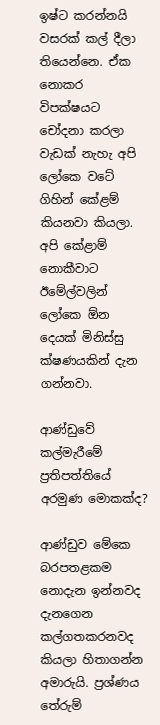ඉෂ්ට කරන්නයි වසරක් කල් දීලා තියෙන්නෙ. ඒක නොකර විපක්ෂයට චෝදනා කරලා වැඩක් නැහැ අපි ලෝකෙ වටේ ගිහින් කේළම් කියනවා කියලා. අපි කේළාම් නොකීවාට ඊමේල්වලින් ලෝකෙ ඕන දෙයක් මිනිස්සු ක්ෂණයකින් දැන ගන්නවා.

ආණ්ඩුවේ කල්මැරීමේ ප්‍රතිපත්තියේ අරමුණ මොකක්ද?

ආණ්ඩුව මේකෙ බරපතළකම නොදැන ඉන්නවද දැනගෙන කල්ගතකරනවද කියලා හිතාගන්න අමාරුයි. ප්‍රශ්ණය තේරුම්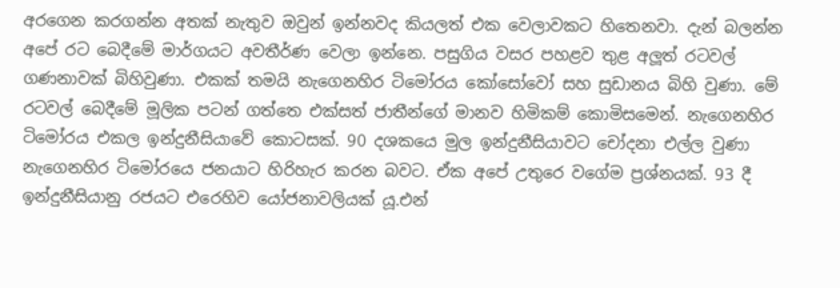අරගෙන කරගන්න අතක් නැතුව ඔවුන් ඉන්නවද කියලත් එක වෙලාවකට හිතෙනවා. දැන් බලන්න අපේ රට බෙදීමේ මාර්ගයට අවතීර්ණ වෙලා ඉන්නෙ. පසුගිය වසර පහළව තුළ අලූත් රටවල් ගණනාවක් බිහිවුණා. එකක් තමයි නැගෙනහිර ටිමෝරය කෝසෝවෝ සහ සුඩානය බිහි වුණා. මේ රටවල් බෙදීමේ මූලික පටන් ගත්තෙ එක්සත් ජාතීන්ගේ මානව හිමිකම් කොමිසමෙන්. නැගෙනහිර ටිමෝරය එකල ඉන්දුනීසියාවේ කොටසක්. 90 දශකයෙ මුල ඉන්දුනීසියාවට චෝදනා එල්ල වුණා නැගෙනහිර ටිමෝරයෙ ජනයාට හිරිහැර කරන බවට. ඒක අපේ උතුරෙ වගේම ප්‍රශ්නයක්. 93 දී ඉන්දුනීසියානු රජයට එරෙහිව යෝජනාවලියක් යූ.එන්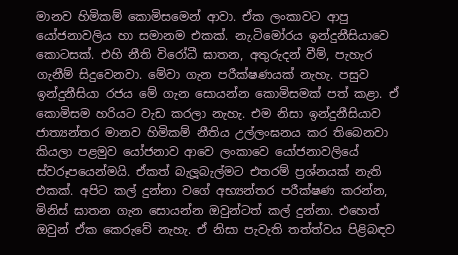මානව හිමිකම් කොමිසමෙන් ආවා. ඒක ලංකාවට ආපු යෝජනාවලිය හා සමානම එකක්. නැ.ටිමෝරය ඉන්දුනීසියාවෙ කොටසක්. එහි නීති විරෝධී ඝාතන, අතුරුදන් වීම්, පැහැර ගැනීම් සිදුවෙනවා. මේවා ගැන පරීක්ෂණයක් නැහැ. පසුව ඉන්දුනීසියා රජය මේ ගැන සොයන්න කොමිසමක් පත් කළා. ඒ කොමිසම හරියට වැඩ කරලා නැහැ. එම නිසා ඉන්දුනීසියාව ජාත්‍යන්තර මානව හිමිකම් නීතිය උල්ලංඝනය කර තිබෙනවා කියලා පළමුව යෝජනාව ආවෙ ලංකාවෙ යෝජනාවලියේ ස්වරූපයෙන්මයි. ඒකත් බැලූබැල්මට එතරම් ප්‍රශ්නයක් නැති එකක්. අපිට කල් දුන්නා වගේ අභ්‍යන්තර පරීක්ෂණ කරන්න, මිනිස් ඝාතන ගැන සොයන්න ඔවුන්ටත් කල් දුන්නා. එහෙත් ඔවුන් ඒක කෙරුවේ නැහැ. ඒ නිසා පැවැති තත්ත්වය පිළිබඳව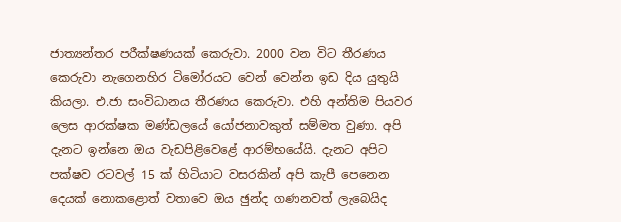ජාත්‍යන්තර පරීක්ෂණයක් කෙරුවා. 2000 වන විට තීරණය කෙරුවා නැගෙනහිර ටිමෝරයට වෙන් වෙන්න ඉඩ දිය යුතුයි කියලා. එ.ජා සංවිධානය තීරණය කෙරුවා. එහි අන්තිම පියවර ලෙස ආරක්ෂක මණ්ඩලයේ යෝජනාවකුත් සම්මත වුණා. අපි දැනට ඉන්නෙ ඔය වැඩපිළිවෙළේ ආරම්භයේයි. දැනට අපිට පක්ෂව රටවල් 15 ක් හිටියාට වසරකින් අපි කැපී පෙනෙන දෙයක් නොකළොත් වතාවෙ ඔය ඡුන්ද ගණනවත් ලැබෙයිද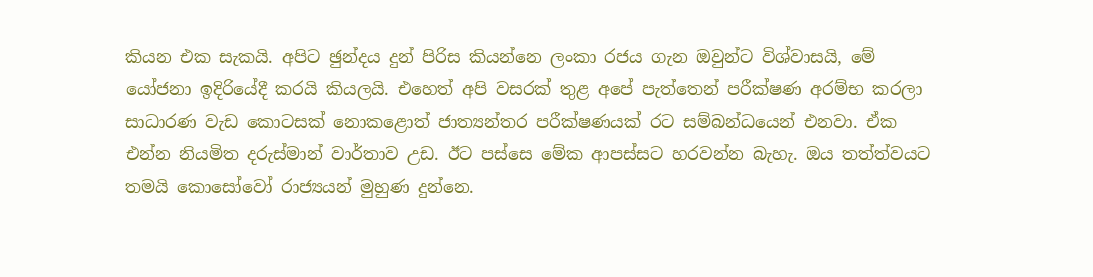කියන එක සැකයි. අපිට ඡුන්දය දුන් පිරිස කියන්නෙ ලංකා රජය ගැන ඔවුන්ට විශ්වාසයි, මේ යෝජනා ඉදිරියේදී කරයි කියලයි. එහෙත් අපි වසරක් තුළ අපේ පැත්තෙන් පරීක්ෂණ අරම්භ කරලා සාධාරණ වැඩ කොටසක් නොකළොත් ජාත්‍යන්තර පරීක්ෂණයක් රට සම්බන්ධයෙන් එනවා. ඒක එන්න නියමිත දරුස්මාන් වාර්තාව උඩ. ඊට පස්සෙ මේක ආපස්සට හරවන්න බැහැ. ඔය තත්ත්වයට තමයි කොසෝවෝ රාජ්‍යයන් මුහුණ දුන්නෙ.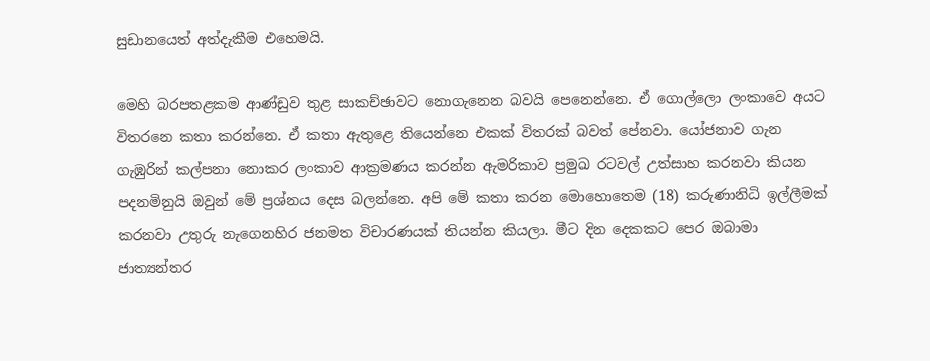සුඩානයෙත් අත්දැකීම එහෙමයි.

මෙහි බරපතළකම ආණ්ඩුව තුළ සාකච්ඡාවට නොගැනෙන බවයි පෙනෙන්නෙ. ඒ ගොල්ලො ලංකාවෙ අයට විතරනෙ කතා කරන්නෙ. ඒ කතා ඇතුළෙ තියෙන්නෙ එකක් විතරක් බවත් පේනවා. යෝජනාව ගැන ගැඹුරින් කල්පනා නොකර ලංකාව ආක්‍රමණය කරන්න ඇමරිකාව ප්‍රමුඛ රටවල් උත්සාහ කරනවා කියන පදනමිනුයි ඔවුන් මේ ප්‍රශ්නය දෙස බලන්නෙ. අපි මේ කතා කරන මොහොතෙම (18) කරුණානිධි ඉල්ලීමක් කරනවා උතුරු නැගෙනහිර ජනමත විචාරණයක් තියන්න කියලා. මීට දින දෙකකට පෙර ඔබාමා ජාත්‍යන්තර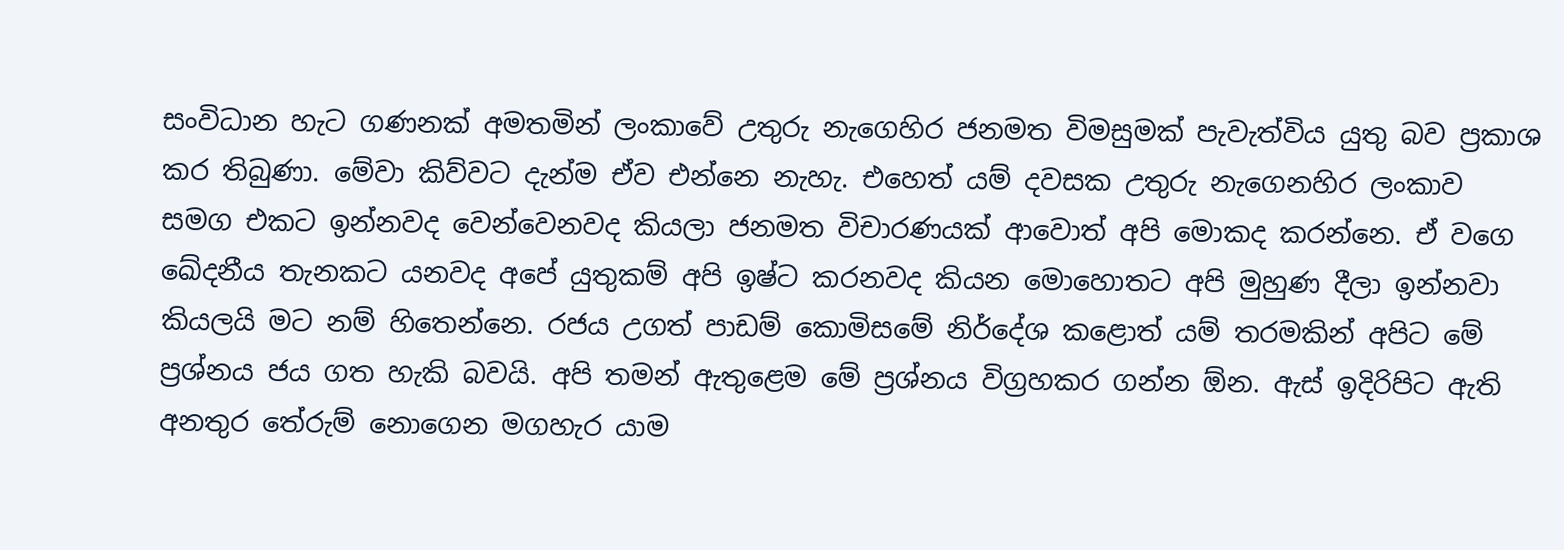සංවිධාන හැට ගණනක් අමතමින් ලංකාවේ උතුරු නැගෙහිර ජනමත විමසුමක් පැවැත්විය යුතු බව ප්‍රකාශ කර තිබුණා. මේවා කිව්වට දැන්ම ඒව එන්නෙ නැහැ. එහෙත් යම් දවසක උතුරු නැගෙනහිර ලංකාව සමග එකට ඉන්නවද වෙන්වෙනවද කියලා ජනමත විචාරණයක් ආවොත් අපි මොකද කරන්නෙ. ඒ වගෙ ඛේදනීය තැනකට යනවද අපේ යුතුකම් අපි ඉෂ්ට කරනවද කියන මොහොතට අපි මුහුණ දීලා ඉන්නවා කියලයි මට නම් හිතෙන්නෙ. රජය උගත් පාඩම් කොමිසමේ නිර්දේශ කළොත් යම් තරමකින් අපිට මේ ප්‍රශ්නය ජය ගත හැකි බවයි. අපි තමන් ඇතුළෙම මේ ප්‍රශ්නය විග්‍රහකර ගන්න ඕන. ඇස් ඉදිරිපිට ඇති අනතුර තේරුම් නොගෙන මගහැර යාම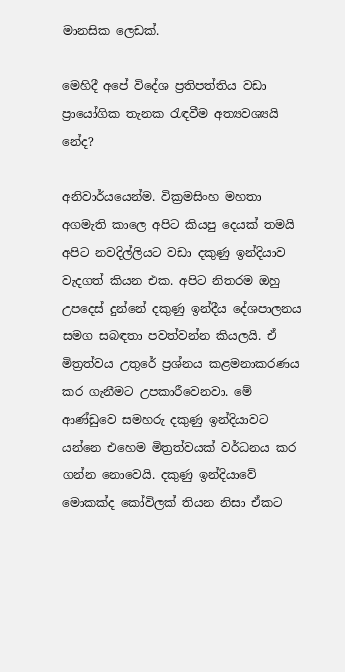මානසික ලෙඩක්.

මෙහිදී අපේ විදේශ ප්‍රතිපත්තිය වඩා ප්‍රායෝගික තැනක රැඳවීම අත්‍යවශ්‍යයි නේද?

අනිවාර්යයෙන්ම. වික්‍රමසිංහ මහතා අගමැති කාලෙ අපිට කියපු දෙයක් තමයි අපිට නවදිල්ලියට වඩා දකුණු ඉන්දියාව වැදගත් කියන එක. අපිට නිතරම ඔහු උපදෙස් දුන්නේ දකුණු ඉන්දීය දේශපාලනය සමග සබඳතා පවත්වන්න කියලයි. ඒ මිත්‍රත්වය උතුරේ ප්‍රශ්නය කළමනාකරණය කර ගැනීමට උපකාරීවෙනවා. මේ ආණ්ඩුවෙ සමහරු දකුණු ඉන්දියාවට යන්නෙ එහෙම මිත්‍රත්වයක් වර්ධනය කර ගන්න නොවෙයි. දකුණු ඉන්දියාවේ මොකක්ද කෝවිලක් තියන නිසා ඒකට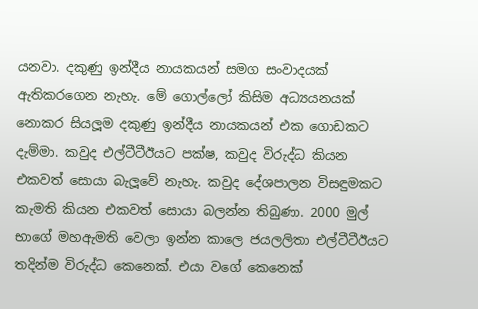යනවා. දකුණු ඉන්දීය නායකයන් සමග සංවාදයක් ඇතිකරගෙන නැහැ. මේ ගොල්ලෝ කිසිම අධ්‍යයනයක් නොකර සියලූම දකුණු ඉන්දීය නායකයන් එක ගොඩකට දැම්මා. කවුද එල්ටීටීඊයට පක්ෂ, කවුද විරුද්ධ කියන එකවත් සොයා බැලූවේ නැහැ. කවුද දේශපාලන විසඳුමකට කැමති කියන එකවත් සොයා බලන්න තිබුණා. 2000 මුල් භාගේ මහඇමති වෙලා ඉන්න කාලෙ ජයලලිතා එල්ටීටීඊයට තදින්ම විරුද්ධ කෙනෙක්. එයා වගේ කෙනෙක්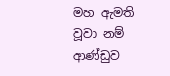මහ ඇමති වූවා නම් ආණ්ඩුව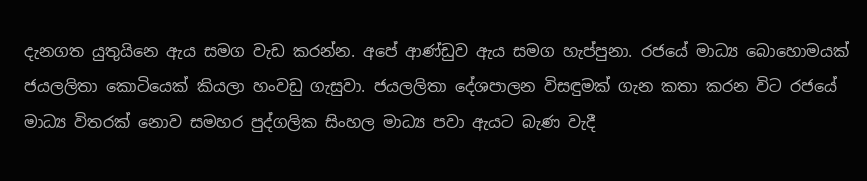දැනගත යුතුයිනෙ ඇය සමග වැඩ කරන්න. අපේ ආණ්ඩුව ඇය සමග හැප්පුනා. රජයේ මාධ්‍ය බොහොමයක් ජයලලිතා කොටියෙක් කියලා හංවඩු ගැසුවා. ජයලලිතා දේශපාලන විසඳුමක් ගැන කතා කරන විට රජයේ මාධ්‍ය විතරක් නොව සමහර පුද්ගලික සිංහල මාධ්‍ය පවා ඇයට බැණ වැදී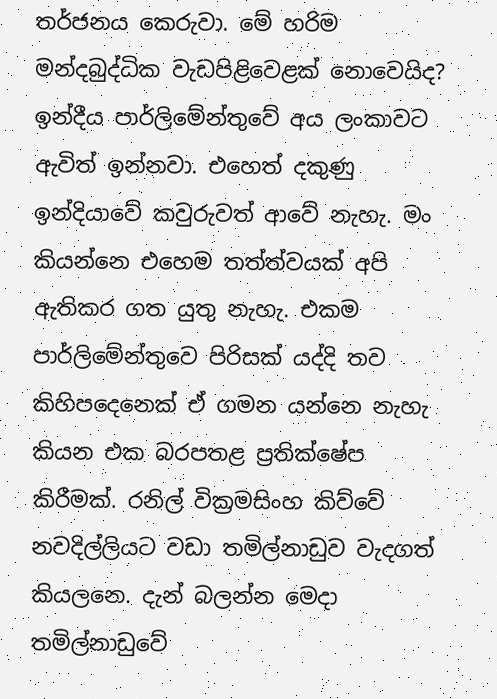තර්ජනය කෙරුවා. මේ හරිම මන්දබුද්ධික වැඩපිළිවෙළක් නොවෙයිද? ඉන්දීය පාර්ලිමේන්තුවේ අය ලංකාවට ඇවිත් ඉන්නවා. එහෙත් දකුණු ඉන්දියාවේ කවුරුවත් ආවේ නැහැ. මං කියන්නෙ එහෙම තත්ත්වයක් අපි ඇතිකර ගත යුතු නැහැ. එකම පාර්ලිමේන්තුවෙ පිරිසක් යද්දි තව කිහිපදෙනෙක් ඒ ගමන යන්නෙ නැහැ කියන එක බරපතළ ප්‍රතික්ෂේප කිරීමක්. රනිල් වික්‍රමසිංහ කිව්වේ නවදිල්ලියට වඩා තමිල්නාඩුව වැදගත් කියලනෙ. දැන් බලන්න මෙදා තමිල්නාඩුවේ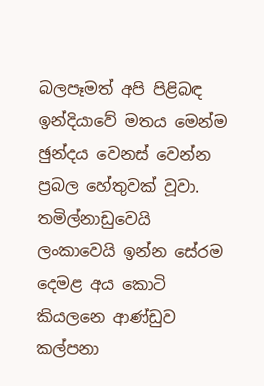බලපෑමත් අපි පිළිබඳ ඉන්දියාවේ මතය මෙන්ම ඡුන්දය වෙනස් වෙන්න ප්‍රබල හේතුවක් වූවා. තමිල්නාඩුවෙයි ලංකාවෙයි ඉන්න සේරම දෙමළ අය කොටි කියලනෙ ආණ්ඩුව කල්පනා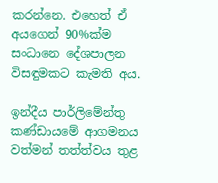කරන්නෙ. එහෙත් ඒ අයගෙන් 90%ක්ම සංධානෙ දේශපාලන විසඳුමකට කැමති අය.

ඉන්දීය පාර්ලිමේන්තු කණ්ඩායමේ ආගමනය වත්මන් තත්ත්වය තුළ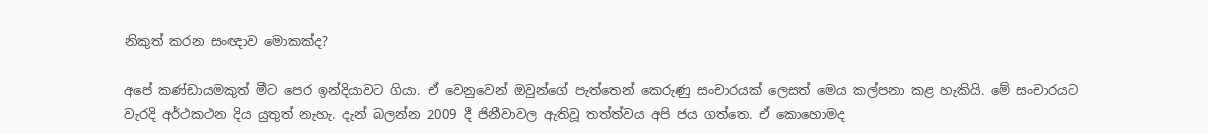නිකුත් කරන සංඥාව මොකක්ද?

අපේ කණ්ඩායමකුත් මීට පෙර ඉන්දියාවට ගියා. ඒ වෙනුවෙන් ඔවුන්ගේ පැත්තෙන් කෙරුණු සංචාරයක් ලෙසත් මෙය කල්පනා කළ හැකියි. මේ සංචාරයට වැරදි අර්ථකථන දිය යුතුත් නැහැ. දැන් බලන්න 2009 දී ජිනීවාවල ඇතිවූ තත්ත්වය අපි ජය ගත්තෙ. ඒ කොහොමද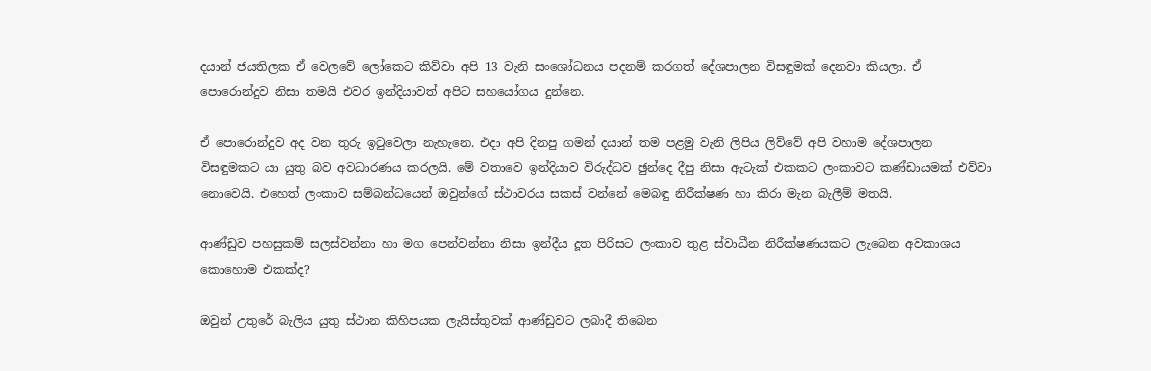දයාන් ජයතිලක ඒ වෙලවේ ලෝකෙට කිව්වා අපි 13 වැනි සංශෝධනය පදනම් කරගත් දේශපාලන විසඳුමක් දෙනවා කියලා. ඒ පොරොන්දුව නිසා තමයි එවර ඉන්දියාවත් අපිට සහයෝගය දුන්නෙ.

ඒ පොරොන්දුව අද වන තුරු ඉටුවෙලා නැහැනෙ. එදා අපි දිනපු ගමන් දයාන් තම පළමු වැනි ලිපිය ලිව්වේ අපි වහාම දේශපාලන විසඳුමකට යා යුතු බව අවධාරණය කරලයි. මේ වතාවෙ ඉන්දියාව විරුද්ධව ඡුන්දෙ දීපු නිසා ඇටැක් එකකට ලංකාවට කණ්ඩායමක් එව්වා නොවෙයි. එහෙත් ලංකාව සම්බන්ධයෙන් ඔවුන්ගේ ස්ථාවරය සකස් වන්නේ මෙබඳු නිරීක්ෂණ හා කිරා මැන බැලීම් මතයි.

ආණ්ඩුව පහසුකම් සලස්වන්නා හා මග පෙන්වන්නා නිසා ඉන්දීය දූත පිරිසට ලංකාව තුළ ස්වාධීන නිරීක්ෂණයකට ලැබෙන අවකාශය කොහොම එකක්ද?

ඔවුන් උතුරේ බැලිය යුතු ස්ථාන කිහිපයක ලැයිස්තුවක් ආණ්ඩුවට ලබාදී තිබෙන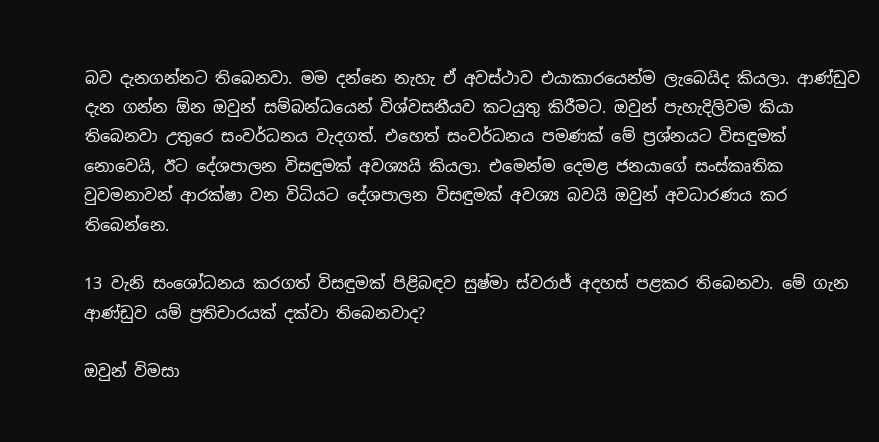බව දැනගන්නට තිබෙනවා. මම දන්නෙ නැහැ ඒ අවස්ථාව එයාකාරයෙන්ම ලැබෙයිද කියලා. ආණ්ඩුව දැන ගන්න ඕන ඔවුන් සම්බන්ධයෙන් විශ්වසනීයව කටයුතු කිරීමට. ඔවුන් පැහැදිලිවම කියා තිබෙනවා උතුරෙ සංවර්ධනය වැදගත්. එහෙත් සංවර්ධනය පමණක් මේ ප්‍රශ්නයට විසඳුමක් නොවෙයි, ඊට දේශපාලන විසඳුමක් අවශ්‍යයි කියලා. එමෙන්ම දෙමළ ජනයාගේ සංස්කෘතික වුවමනාවන් ආරක්ෂා වන විධියට දේශපාලන විසඳුමක් අවශ්‍ය බවයි ඔවුන් අවධාරණය කර තිබෙන්නෙ.

13 වැනි සංශෝධනය කරගත් විසඳුමක් පිළිබඳව සුෂ්මා ස්වරාජ් අදහස් පළකර තිබෙනවා. මේ ගැන ආණ්ඩුව යම් ප්‍රතිචාරයක් දක්වා තිබෙනවාද?

ඔවුන් විමසා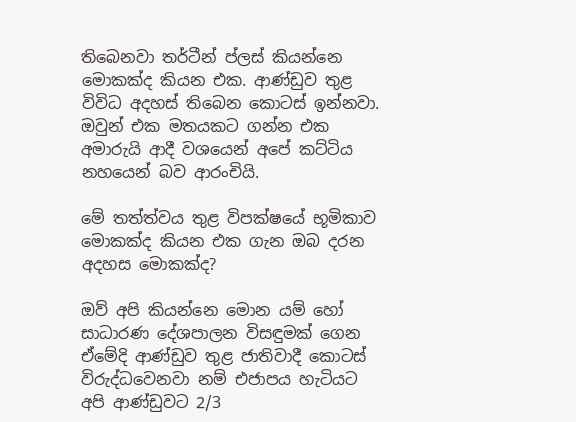තිබෙනවා තර්ටීන් ප්ලස් කියන්නෙ මොකක්ද කියන එක. ආණ්ඩුව තුළ විවිධ අදහස් තිබෙන කොටස් ඉන්නවා. ඔවුන් එක මතයකට ගන්න එක අමාරුයි ආදී වශයෙන් අපේ කට්ටිය නහයෙන් බව ආරංචියි.

මේ තත්ත්වය තුළ විපක්ෂයේ භූමිකාව මොකක්ද කියන එක ගැන ඔබ දරන අදහස මොකක්ද?

ඔව් අපි කියන්නෙ මොන යම් හෝ සාධාරණ දේශපාලන විසඳුමක් ගෙන ඒමේදි ආණ්ඩුව තුළ ජාතිවාදී කොටස් විරුද්ධවෙනවා නම් එජාපය හැටියට අපි ආණ්ඩුවට 2/3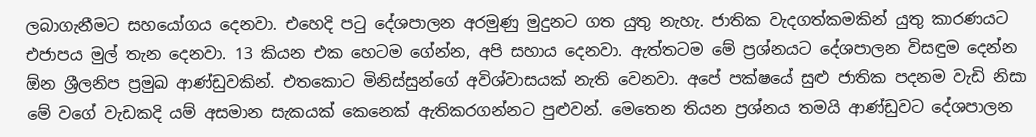ලබාගැනීමට සහයෝගය දෙනවා. එහෙදි පටු දේශපාලන අරමුණු මුදුනට ගත යුතු නැහැ. ජාතික වැදගත්කමකින් යුතු කාරණයට එජාපය මුල් තැන දෙනවා. 13 කියන එක හෙටම ගේන්න, අපි සහාය දෙනවා. ඇත්තටම මේ ප්‍රශ්නයට දේශපාලන විසඳුම දෙන්න ඕන ශ්‍රීලනිප ප්‍රමුඛ ආණ්ඩුවකින්. එතකොට මිනිස්සුන්ගේ අවිශ්වාසයක් නැති වෙනවා. අපේ පක්ෂයේ සුළු ජාතික පදනම වැඩි නිසා මේ වගේ වැඩකදි යම් අසමාන සැකයක් කෙනෙක් ඇතිකරගන්නට පුළුවන්. මෙතෙන තියන ප්‍රශ්නය තමයි ආණ්ඩුවට දේශපාලන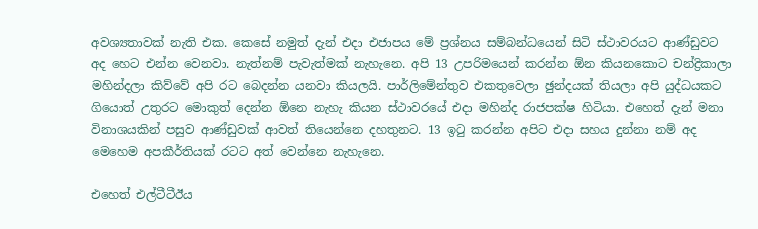අවශ්‍යතාවක් නැති එක. කෙසේ නමුත් දැන් එදා එජාපය මේ ප්‍රශ්නය සම්බන්ධයෙන් සිටි ස්ථාවරයට ආණ්ඩුවට අද හෙට එන්න වෙනවා. නැත්නම් පැවැත්මක් නැහැනෙ. අපි 13 උපරිමයෙන් කරන්න ඕන කියනකොට චන්ද්‍රිකාලා මහින්දලා කිව්වේ අපි රට බෙදන්න යනවා කියලයි. පාර්ලිමේන්තුව එකතුවෙලා ඡුන්දයක් තියලා අපි යුද්ධයකට ගියොත් උතුරට මොකුත් දෙන්න ඕනෙ නැහැ කියන ස්ථාවරයේ එදා මහින්ද රාජපක්ෂ හිටියා. එහෙත් දැන් මනා විනාශයකින් පසුව ආණ්ඩුවක් ආවත් තියෙන්නෙ දහතුනට. 13 ඉටු කරන්න අපිට එදා සහය දුන්නා නම් අද මෙහෙම අපකීර්තියක් රටට අත් වෙන්නෙ නැහැනෙ.

එහෙත් එල්ටීටීඊය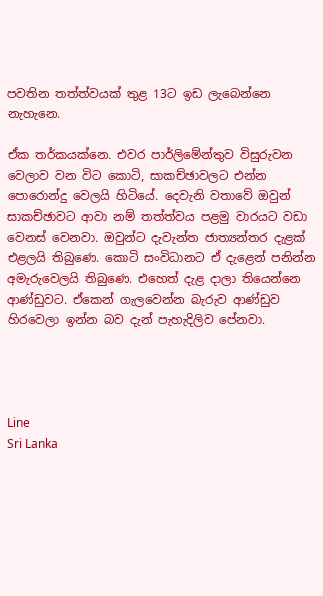පවතින තත්ත්වයක් තුළ 13ට ඉඩ ලැබෙන්නෙ නැහැනෙ.

ඒක තර්කයක්නෙ. එවර පාර්ලිමේන්තුව විසුරුවන වෙලාව වන විට කොටි, සාකච්ඡාවලට එන්න පොරොන්දු වෙලයි හිටියේ. දෙවැනි වතාවේ ඔවුන් සාකච්ඡාවට ආවා නම් තත්ත්වය පළමු වාරයට වඩා වෙනස් වෙනවා. ඔවුන්ට දැවැන්ත ජාත්‍යන්තර දැළක් එළලයි තිබුණෙ. කොටි සංවිධානට ඒ දැළෙන් පනින්න අමැරුවෙලයි තිබුණෙ. එහෙත් දැළ දාලා තියෙන්නෙ ආණ්ඩුවට. ඒකෙන් ගැලවෙන්න බැරුව ආණ්ඩුව හිරවෙලා ඉන්න බව දැන් පැහැදිලිව පේනවා.




Line
Sri Lanka